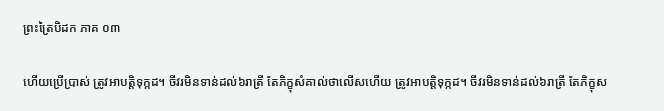ព្រះត្រៃបិដក ភាគ ០៣

ហើយប្រើប្រាស់ ត្រូវអាបត្ដិទុក្កដ។ ចីវរមិនទាន់ដល់៦រាត្រី តែភិក្ខុសំគាល់ថាលើសហើយ ត្រូវអាបត្ដិទុក្កដ។ ចីវរមិនទាន់ដល់៦រាត្រី តែភិក្ខុស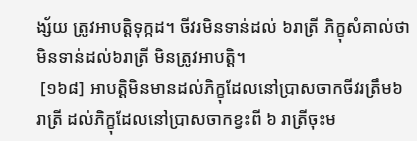ង្ស័យ ត្រូវអាបត្ដិទុក្កដ។ ចីវរមិនទាន់ដល់ ៦រាត្រី ភិក្ខុសំគាល់ថាមិនទាន់ដល់៦រាត្រី មិនត្រូវអាបត្ដិ។
 [១៦៨] អាបត្ដិមិនមានដល់ភិក្ខុដែលនៅប្រាសចាកចីវរត្រឹម៦រាត្រី ដល់ភិក្ខុដែលនៅប្រាសចាកខ្វះពី ៦ រាត្រីចុះម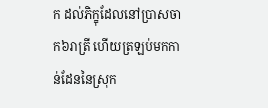ក ដល់ភិក្ខុដែលនៅប្រាសចាក៦រាត្រី ហើយត្រឡប់មកកាន់ដែននៃស្រុក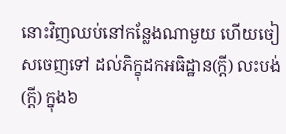នោះវិញឈប់នៅកន្លែងណាមួយ ហើយចៀសចេញទៅ ដល់ភិក្ខុដកអធិដ្ឋាន(ក្ដី) លះបង់(ក្ដី) ក្នុង៦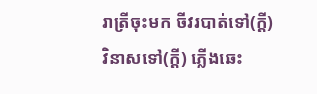រាត្រីចុះមក ចីវរបាត់ទៅ(ក្ដី) វិនាសទៅ(ក្ដី) ភ្លើងឆេះ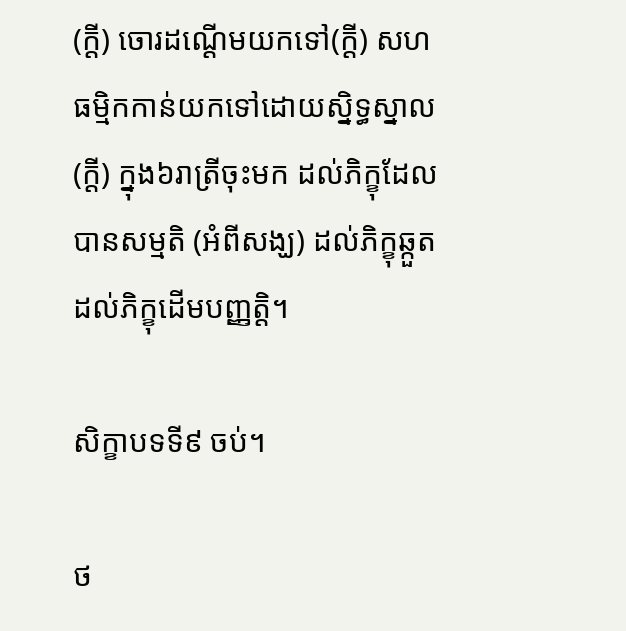(ក្ដី) ចោរដណ្ដើមយកទៅ(ក្ដី) សហធម្មិកកាន់យកទៅដោយស្និទ្ធស្នាល(ក្ដី) ក្នុង៦រាត្រីចុះមក ដល់ភិក្ខុដែលបានសម្មតិ (អំពីសង្ឃ) ដល់ភិក្ខុឆ្កួត ដល់ភិក្ខុដើមបញ្ញត្ដិ។

សិក្ខាបទទី៩ ចប់។

ថ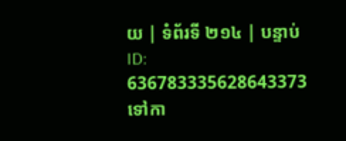យ | ទំព័រទី ២១៤ | បន្ទាប់
ID: 636783335628643373
ទៅកា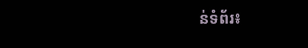ន់ទំព័រ៖